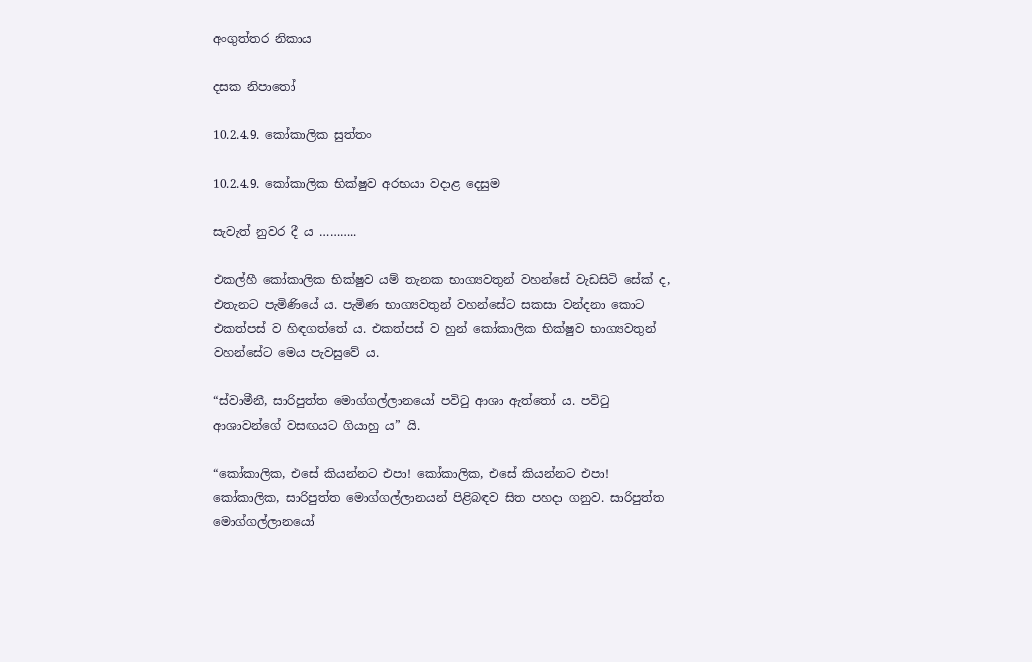අංගුත්තර නිකාය

දසක නිපාතෝ

10.2.4.9. කෝකාලික සුත්තං

10.2.4.9. කෝකාලික භික්ෂුව අරභයා වදාළ දෙසුම

සැවැත් නුවර දී ය ………..

එකල්හී කෝකාලික භික්ෂුව යම් තැනක භාග්‍යවතුන් වහන්සේ වැඩසිටි සේක් ද, එතැනට පැමිණියේ ය. පැමිණ භාග්‍යවතුන් වහන්සේට සකසා වන්දනා කොට එකත්පස් ව හිඳගත්තේ ය. එකත්පස් ව හුන් කෝකාලික භික්ෂුව භාග්‍යවතුන් වහන්සේට මෙය පැවසුවේ ය.

“ස්වාමීනී, සාරිපුත්ත මොග්ගල්ලානයෝ පවිටු ආශා ඇත්තෝ ය. පවිටු ආශාවන්ගේ වසඟයට ගියාහු ය” යි.

“කෝකාලික, එසේ කියන්නට එපා! කෝකාලික, එසේ කියන්නට එපා! කෝකාලික, සාරිපුත්ත මොග්ගල්ලානයන් පිළිබඳව සිත පහදා ගනුව. සාරිපුත්ත මොග්ගල්ලානයෝ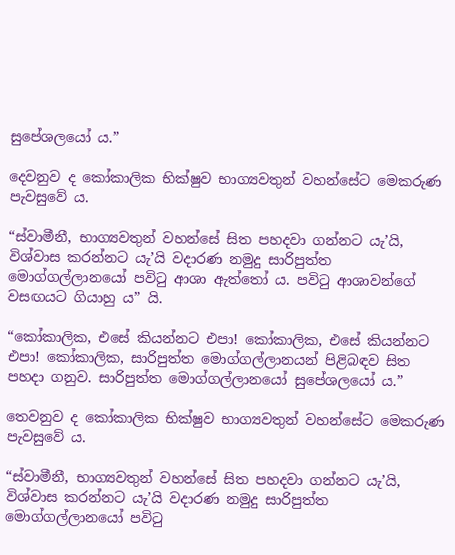සුපේශලයෝ ය.”

දෙවනුව ද කෝකාලික භික්ෂුව භාග්‍යවතුන් වහන්සේට මෙකරුණ පැවසුවේ ය.

“ස්වාමීනී, භාග්‍යවතුන් වහන්සේ සිත පහදවා ගන්නට යැ’යි, විශ්වාස කරන්නට යැ’යි වදාරණ නමුදු සාරිපුත්ත මොග්ගල්ලානයෝ පවිටු ආශා ඇත්තෝ ය. පවිටු ආශාවන්ගේ වසඟයට ගියාහු ය” යි.

“කෝකාලික, එසේ කියන්නට එපා! කෝකාලික, එසේ කියන්නට එපා! කෝකාලික, සාරිපුත්ත මොග්ගල්ලානයන් පිළිබඳව සිත පහදා ගනුව. සාරිපුත්ත මොග්ගල්ලානයෝ සුපේශලයෝ ය.”

තෙවනුව ද කෝකාලික භික්ෂුව භාග්‍යවතුන් වහන්සේට මෙකරුණ පැවසුවේ ය.

“ස්වාමීනී, භාග්‍යවතුන් වහන්සේ සිත පහදවා ගන්නට යැ’යි, විශ්වාස කරන්නට යැ’යි වදාරණ නමුදු සාරිපුත්ත මොග්ගල්ලානයෝ පවිටු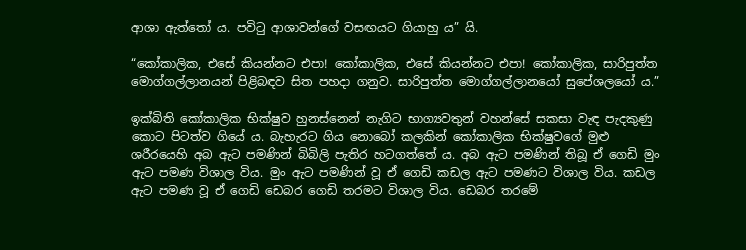ආශා ඇත්තෝ ය. පවිටු ආශාවන්ගේ වසඟයට ගියාහු ය” යි.

“කෝකාලික, එසේ කියන්නට එපා! කෝකාලික, එසේ කියන්නට එපා! කෝකාලික, සාරිපුත්ත මොග්ගල්ලානයන් පිළිබඳව සිත පහදා ගනුව. සාරිපුත්ත මොග්ගල්ලානයෝ සුපේශලයෝ ය.”

ඉක්බිති කෝකාලික භික්ෂුව හුනස්නෙන් නැගිට භාග්‍යවතුන් වහන්සේ සකසා වැඳ පැදකුණු කොට පිටත්ව ගියේ ය. බැහැරට ගිය නොබෝ කලකින් කෝකාලික භික්ෂුවගේ මුළු ශරීරයෙහි අබ ඇට පමණින් බිබිලි පැතිර හටගත්තේ ය. අබ ඇට පමණින් තිබූ ඒ ගෙඩි මුං ඇට පමණ විශාල විය. මුං ඇට පමණින් වූ ඒ ගෙඩි කඩල ඇට පමණට විශාල විය. කඩල ඇට පමණ වූ ඒ ගෙඩි ඩෙබර ගෙඩි තරමට විශාල විය. ඩෙබර තරමේ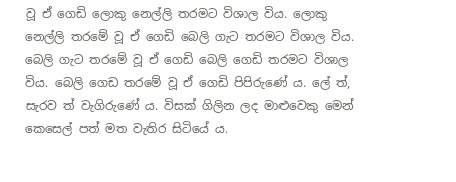වූ ඒ ගෙඩි ලොකු නෙල්ලි තරමට විශාල විය. ලොකු නෙල්ලි තරමේ වූ ඒ ගෙඩි බෙලි ගැට තරමට විශාල විය. බෙලි ගැට තරමේ වූ ඒ ගෙඩි බෙලි ගෙඩි තරමට විශාල විය. බෙලි ගෙඩ තරමේ වූ ඒ ගෙඩි පිපිරුණේ ය. ලේ ත්, සැරව ත් වැගිරුණේ ය. විසක් ගිලින ලද මාළුවෙකු මෙන් කෙසෙල් පත් මත වැතිර සිටියේ ය.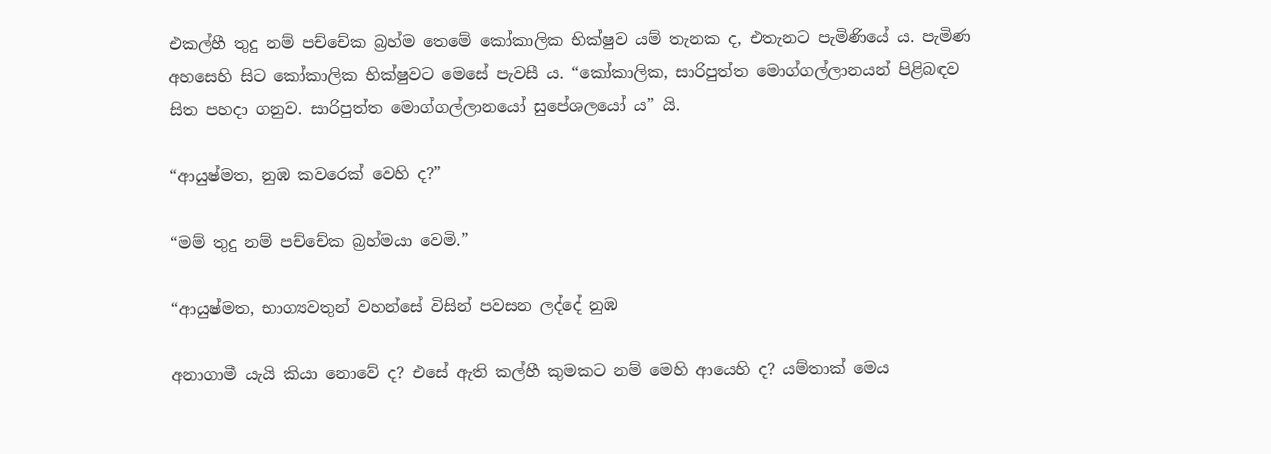එකල්හී තුදු නම් පච්චේක බ්‍රහ්ම තෙමේ කෝකාලික භික්ෂුව යම් තැනක ද, එතැනට පැමිණියේ ය. පැමිණ අහසෙහි සිට කෝකාලික භික්ෂුවට මෙසේ පැවසී ය. “කෝකාලික, සාරිපුත්ත මොග්ගල්ලානයන් පිළිබඳව සිත පහදා ගනුව. සාරිපුත්ත මොග්ගල්ලානයෝ සුපේශලයෝ ය” යි.

“ආයුෂ්මත, නුඹ කවරෙක් වෙහි ද?”

“මම් තුදු නම් පච්චේක බ්‍රහ්මයා වෙමි.”

“ආයුෂ්මත, භාග්‍යවතුන් වහන්සේ විසින් පවසන ලද්දේ නුඹ

අනාගාමී යැයි කියා නොවේ ද? එසේ ඇති කල්හී කුමකට නම් මෙහි ආයෙහි ද? යම්තාක් මෙය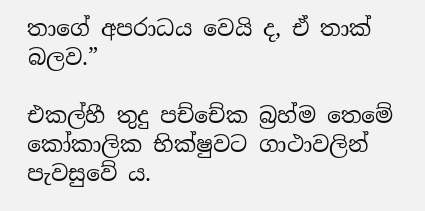තාගේ අපරාධය වෙයි ද, ඒ තාක් බලව.”

එකල්හී තුදු පච්චේක බ්‍රහ්ම තෙමේ කෝකාලික භික්ෂුවට ගාථාවලින් පැවසුවේ ය.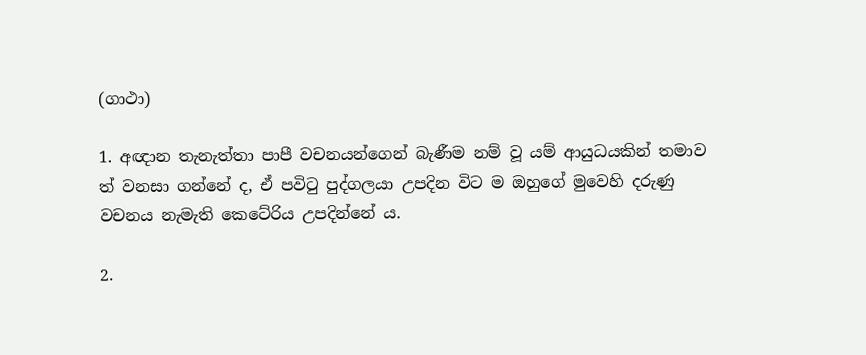(ගාථා)

1. අඥාන තැනැත්තා පාපී වචනයන්ගෙන් බැණීම නම් වූ යම් ආයුධයකින් තමාව ත් වනසා ගන්නේ ද, ඒ පවිටු පුද්ගලයා උපදින විට ම ඔහුගේ මුවෙහි දරුණු වචනය නැමැති කෙටේරිය උපදින්නේ ය.

2.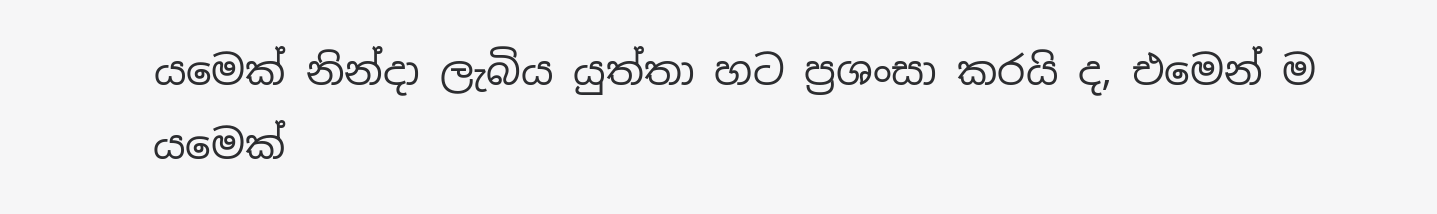යමෙක් නින්දා ලැබිය යුත්තා හට ප්‍රශංසා කරයි ද, එමෙන් ම යමෙක්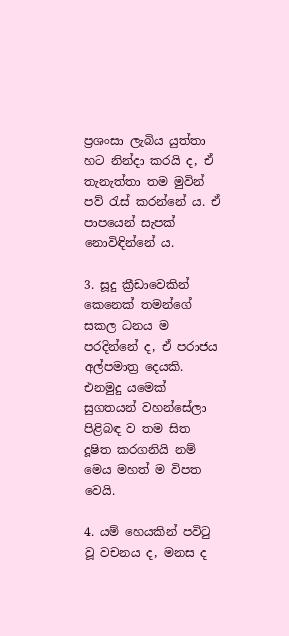ප්‍රශංසා ලැබිය යුත්තා හට නින්දා කරයි ද, ඒ තැනැත්තා තම මුවින් පව් රැස් කරන්නේ ය. ඒ පාපයෙන් සැපක් නොවිඳින්නේ ය.

3. සූදු ක්‍රීඩාවෙකින් කෙනෙක් තමන්ගේ සකල ධනය ම පරදින්නේ ද, ඒ පරාජය අල්පමාත්‍ර දෙයකි. එනමුදු යමෙක් සුගතයන් වහන්සේලා පිළිබඳ ව තම සිත දූෂිත කරගනියි නම් මෙය මහත් ම විපත වෙයි.

4. යම් හෙයකින් පවිටු වූ වචනය ද, මනස ද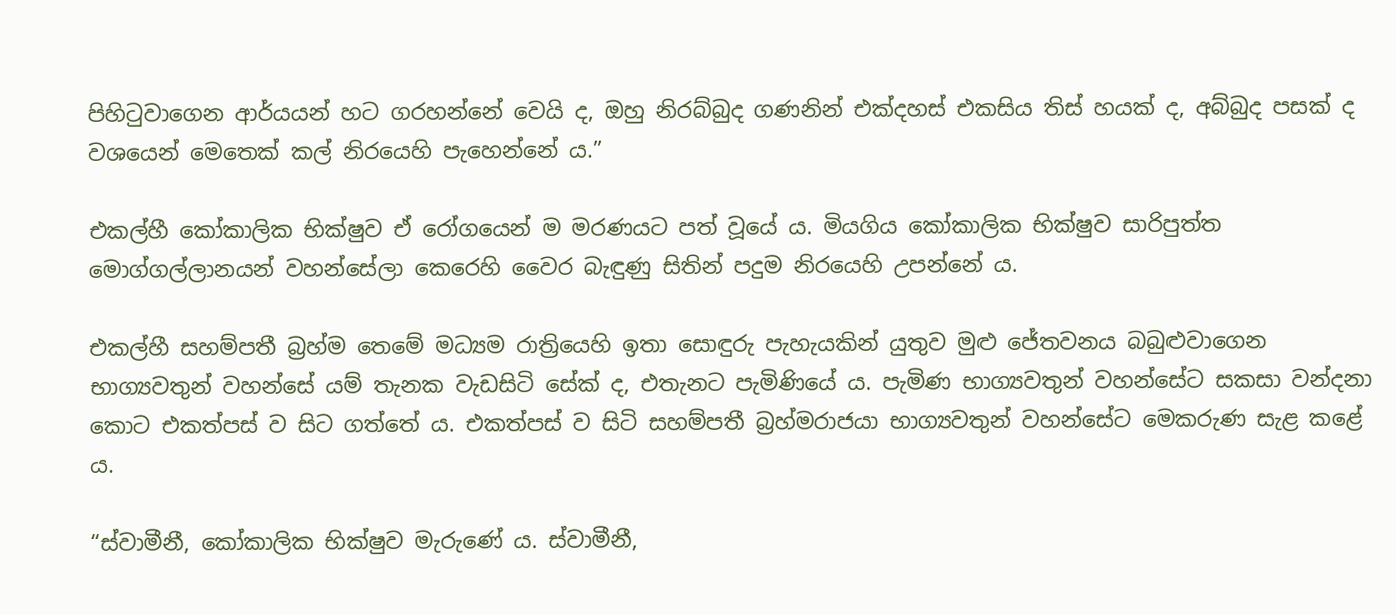පිහිටුවාගෙන ආර්යයන් හට ගරහන්නේ වෙයි ද, ඔහු නිරබ්බුද ගණනින් එක්දහස් එකසිය තිස් හයක් ද, අබ්බුද පසක් ද වශයෙන් මෙතෙක් කල් නිරයෙහි පැහෙන්නේ ය.”

එකල්හී කෝකාලික භික්ෂුව ඒ රෝගයෙන් ම මරණයට පත් වූයේ ය. මියගිය කෝකාලික භික්ෂුව සාරිපුත්ත මොග්ගල්ලානයන් වහන්සේලා කෙරෙහි වෛර බැඳුණු සිතින් පදුම නිරයෙහි උපන්නේ ය.

එකල්හී සහම්පතී බ්‍රහ්ම තෙමේ මධ්‍යම රාත්‍රියෙහි ඉතා සොඳුරු පැහැයකින් යුතුව මුළු ජේතවනය බබුළුවාගෙන භාග්‍යවතුන් වහන්සේ යම් තැනක වැඩසිටි සේක් ද, එතැනට පැමිණියේ ය. පැමිණ භාග්‍යවතුන් වහන්සේට සකසා වන්දනා කොට එකත්පස් ව සිට ගත්තේ ය. එකත්පස් ව සිටි සහම්පතී බ්‍රහ්මරාජයා භාග්‍යවතුන් වහන්සේට මෙකරුණ සැළ කළේ ය.

“ස්වාමීනී, කෝකාලික භික්ෂුව මැරුණේ ය. ස්වාමීනී,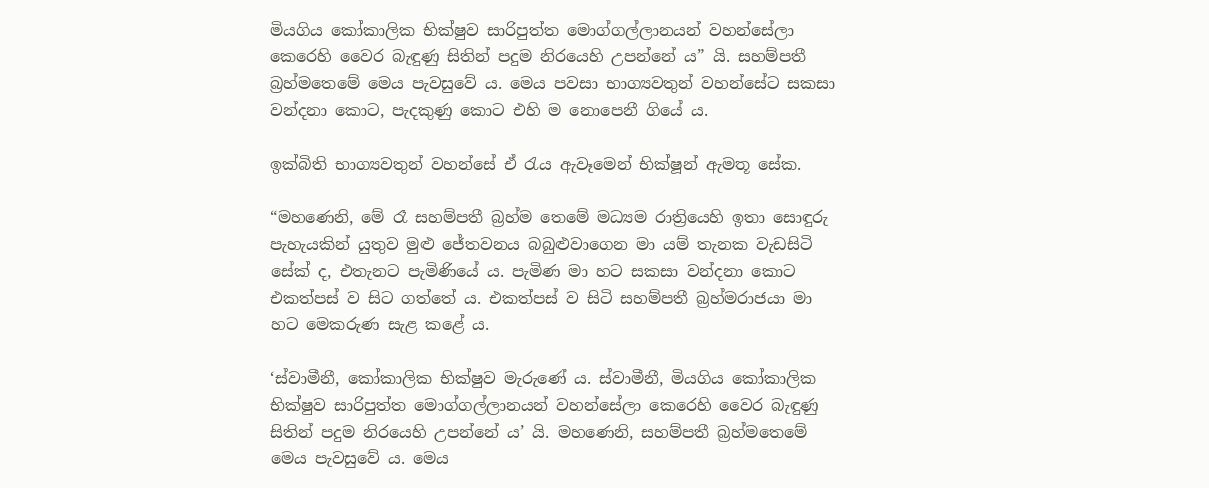මියගිය කෝකාලික භික්ෂුව සාරිපුත්ත මොග්ගල්ලානයන් වහන්සේලා කෙරෙහි වෛර බැඳුණු සිතින් පදුම නිරයෙහි උපන්නේ ය” යි. සහම්පතී බ්‍රහ්මතෙමේ මෙය පැවසුවේ ය. මෙය පවසා භාග්‍යවතුන් වහන්සේට සකසා වන්දනා කොට, පැදකුණු කොට එහි ම නොපෙනී ගියේ ය.

ඉක්බිති භාග්‍යවතුන් වහන්සේ ඒ රැය ඇවෑමෙන් භික්ෂූන් ඇමතූ සේක.

“මහණෙනි, මේ රෑ සහම්පතී බ්‍රහ්ම තෙමේ මධ්‍යම රාත්‍රියෙහි ඉතා සොඳුරු පැහැයකින් යුතුව මුළු ජේතවනය බබුළුවාගෙන මා යම් තැනක වැඩසිටි සේක් ද, එතැනට පැමිණියේ ය. පැමිණ මා හට සකසා වන්දනා කොට එකත්පස් ව සිට ගත්තේ ය. එකත්පස් ව සිටි සහම්පතී බ්‍රහ්මරාජයා මා හට මෙකරුණ සැළ කළේ ය.

‘ස්වාමීනී, කෝකාලික භික්ෂුව මැරුණේ ය. ස්වාමීනී, මියගිය කෝකාලික භික්ෂුව සාරිපුත්ත මොග්ගල්ලානයන් වහන්සේලා කෙරෙහි වෛර බැඳුණු සිතින් පදුම නිරයෙහි උපන්නේ ය’ යි. මහණෙනි, සහම්පතී බ්‍රහ්මතෙමේ මෙය පැවසුවේ ය. මෙය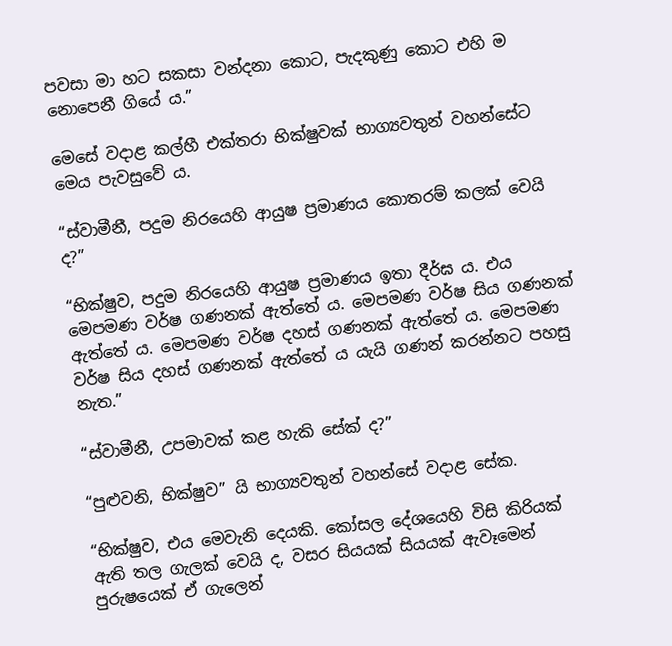පවසා මා හට සකසා වන්දනා කොට, පැදකුණු කොට එහි ම නොපෙනී ගියේ ය.”

මෙසේ වදාළ කල්හී එක්තරා භික්ෂුවක් භාග්‍යවතුන් වහන්සේට මෙය පැවසුවේ ය.

“ස්වාමීනී, පදුම නිරයෙහි ආයුෂ ප්‍රමාණය කොතරම් කලක් වෙයි ද?”

“භික්ෂුව, පදුම නිරයෙහි ආයුෂ ප්‍රමාණය ඉතා දීර්ඝ ය. එය මෙපමණ වර්ෂ ගණනක් ඇත්තේ ය. මෙපමණ වර්ෂ සිය ගණනක් ඇත්තේ ය. මෙපමණ වර්ෂ දහස් ගණනක් ඇත්තේ ය. මෙපමණ වර්ෂ සිය දහස් ගණනක් ඇත්තේ ය යැයි ගණන් කරන්නට පහසු නැත.”

“ස්වාමීනී, උපමාවක් කළ හැකි සේක් ද?”

“පුළුවනි, භික්ෂුව” යි භාග්‍යවතුන් වහන්සේ වදාළ සේක.

“භික්ෂුව, එය මෙවැනි දෙයකි. කෝසල දේශයෙහි විසි කිරියක් ඇති තල ගැලක් වෙයි ද, වසර සියයක් සියයක් ඇවෑමෙන් පුරුෂයෙක් ඒ ගැලෙන්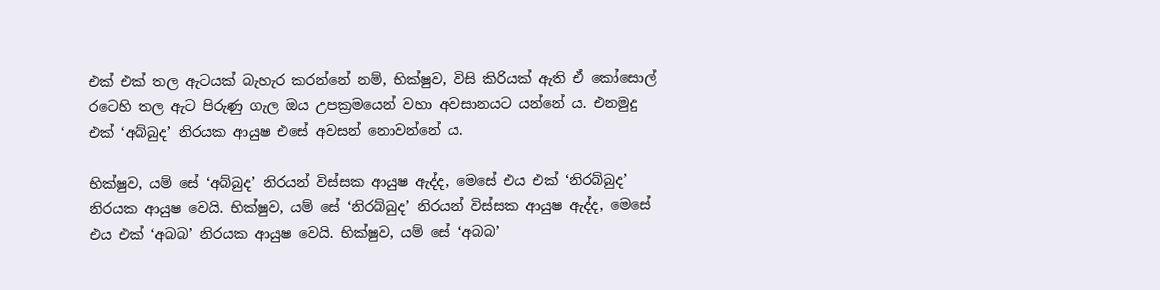එක් එක් තල ඇටයක් බැහැර කරන්නේ නම්, භික්ෂුව, විසි කිරියක් ඇති ඒ කෝසොල් රටෙහි තල ඇට පිරුණු ගැල ඔය උපක්‍රමයෙන් වහා අවසානයට යන්නේ ය. එනමුදු එක් ‘අබ්බුද’ නිරයක ආයුෂ එසේ අවසන් නොවන්නේ ය.

භික්ෂුව, යම් සේ ‘අබ්බුද’ නිරයන් විස්සක ආයුෂ ඇද්ද, මෙසේ එය එක් ‘නිරබ්බුද’ නිරයක ආයුෂ වෙයි. භික්ෂුව, යම් සේ ‘නිරබ්බුද’ නිරයන් විස්සක ආයුෂ ඇද්ද, මෙසේ එය එක් ‘අබබ’ නිරයක ආයුෂ වෙයි. භික්ෂුව, යම් සේ ‘අබබ’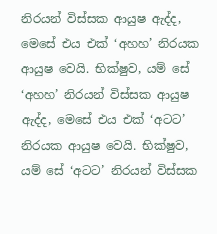නිරයන් විස්සක ආයුෂ ඇද්ද, මෙසේ එය එක් ‘අහහ’ නිරයක ආයුෂ වෙයි. භික්ෂුව, යම් සේ ‘අහහ’ නිරයන් විස්සක ආයුෂ ඇද්ද, මෙසේ එය එක් ‘අටට’ නිරයක ආයුෂ වෙයි. භික්ෂුව, යම් සේ ‘අටට’ නිරයන් විස්සක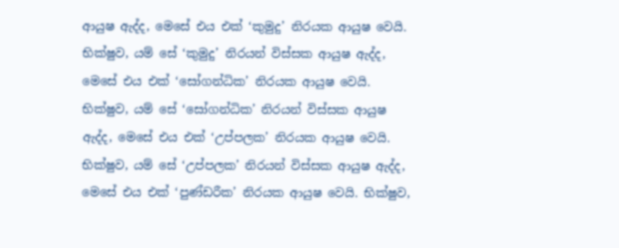ආයුෂ ඇද්ද, මෙසේ එය එක් ‘කුමුදු’ නිරයක ආයුෂ වෙයි. භික්ෂුව, යම් සේ ‘කුමුදු’ නිරයන් විස්සක ආයුෂ ඇද්ද, මෙසේ එය එක් ‘සෝගන්ධික’ නිරයක ආයුෂ වෙයි. භික්ෂුව, යම් සේ ‘සෝගන්ධික’ නිරයන් විස්සක ආයුෂ ඇද්ද, මෙසේ එය එක් ‘උප්පලක’ නිරයක ආයුෂ වෙයි. භික්ෂුව, යම් සේ ‘උප්පලක’ නිරයන් විස්සක ආයුෂ ඇද්ද, මෙසේ එය එක් ‘පුණ්ඩරීක’ නිරයක ආයුෂ වෙයි. භික්ෂුව,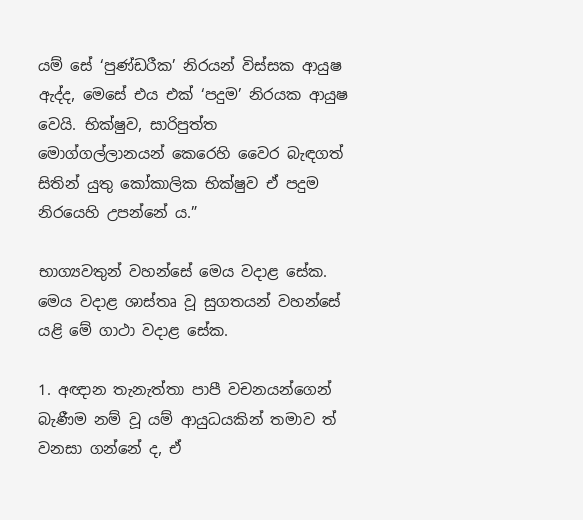යම් සේ ‘පුණ්ඩරීක’ නිරයන් විස්සක ආයුෂ ඇද්ද, මෙසේ එය එක් ‘පදුම’ නිරයක ආයුෂ වෙයි. භික්ෂුව, සාරිපුත්ත මොග්ගල්ලානයන් කෙරෙහි වෛර බැඳගත් සිතින් යුතු කෝකාලික භික්ෂුව ඒ පදුම නිරයෙහි උපන්නේ ය.”

භාග්‍යවතුන් වහන්සේ මෙය වදාළ සේක. මෙය වදාළ ශාස්තෘ වූ සුගතයන් වහන්සේ යළි මේ ගාථා වදාළ සේක.

1. අඥාන තැනැත්තා පාපී වචනයන්ගෙන් බැණීම නම් වූ යම් ආයුධයකින් තමාව ත් වනසා ගන්නේ ද, ඒ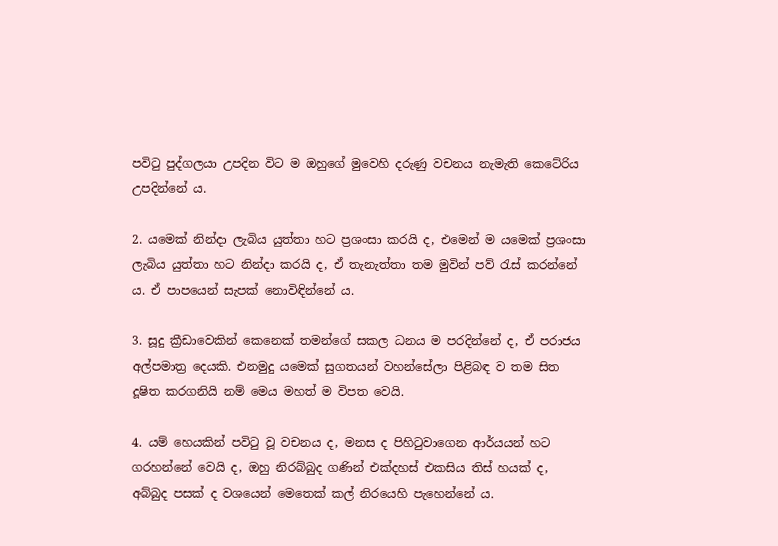පවිටු පුද්ගලයා උපදින විට ම ඔහුගේ මුවෙහි දරුණු වචනය නැමැති කෙටේරිය උපදින්නේ ය.

2. යමෙක් නින්දා ලැබිය යුත්තා හට ප්‍රශංසා කරයි ද, එමෙන් ම යමෙක් ප්‍රශංසා ලැබිය යුත්තා හට නින්දා කරයි ද, ඒ තැනැත්තා තම මුවින් පව් රැස් කරන්නේ ය. ඒ පාපයෙන් සැපක් නොවිඳින්නේ ය.

3. සූදු ක්‍රීඩාවෙකින් කෙනෙක් තමන්ගේ සකල ධනය ම පරදින්නේ ද, ඒ පරාජය අල්පමාත්‍ර දෙයකි. එනමුදු යමෙක් සුගතයන් වහන්සේලා පිළිබඳ ව තම සිත දූෂිත කරගනියි නම් මෙය මහත් ම විපත වෙයි.

4. යම් හෙයකින් පවිටු වූ වචනය ද, මනස ද පිහිටුවාගෙන ආර්යයන් හට ගරහන්නේ වෙයි ද, ඔහු නිරබ්බුද ගණින් එක්දහස් එකසිය තිස් හයක් ද, අබ්බුද පසක් ද වශයෙන් මෙතෙක් කල් නිරයෙහි පැහෙන්නේ ය.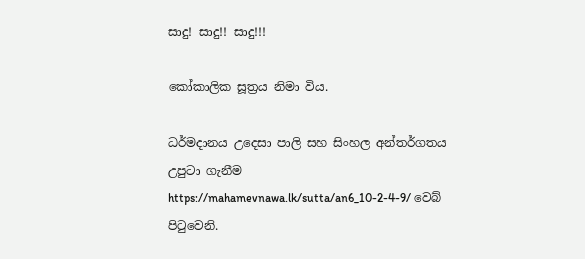සාදු! සාදු!! සාදු!!!

කෝකාලික සූත්‍රය නිමා විය.

ධර්මදානය උදෙසා පාලි සහ සිංහල අන්තර්ගතය උපුටා ගැනීම https://mahamevnawa.lk/sutta/an6_10-2-4-9/ වෙබ් පිටුවෙනි.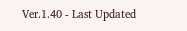Ver.1.40 - Last Updated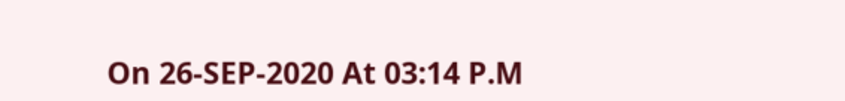On 26-SEP-2020 At 03:14 P.M